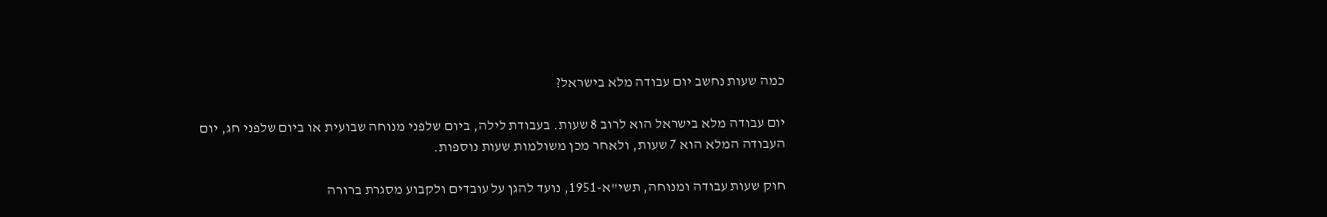כמה שעות נחשב יום עבודה מלא בישראל?

יום עבודה מלא בישראל הוא לרוב 8 שעות. בעבודת לילה, ביום שלפני מנוחה שבועית או ביום שלפני חג, יום העבודה המלא הוא 7 שעות, ולאחר מכן משולמות שעות נוספות.

חוק שעות עבודה ומנוחה, תשי"א-1951, נועד להגן על עובדים ולקבוע מסגרת ברורה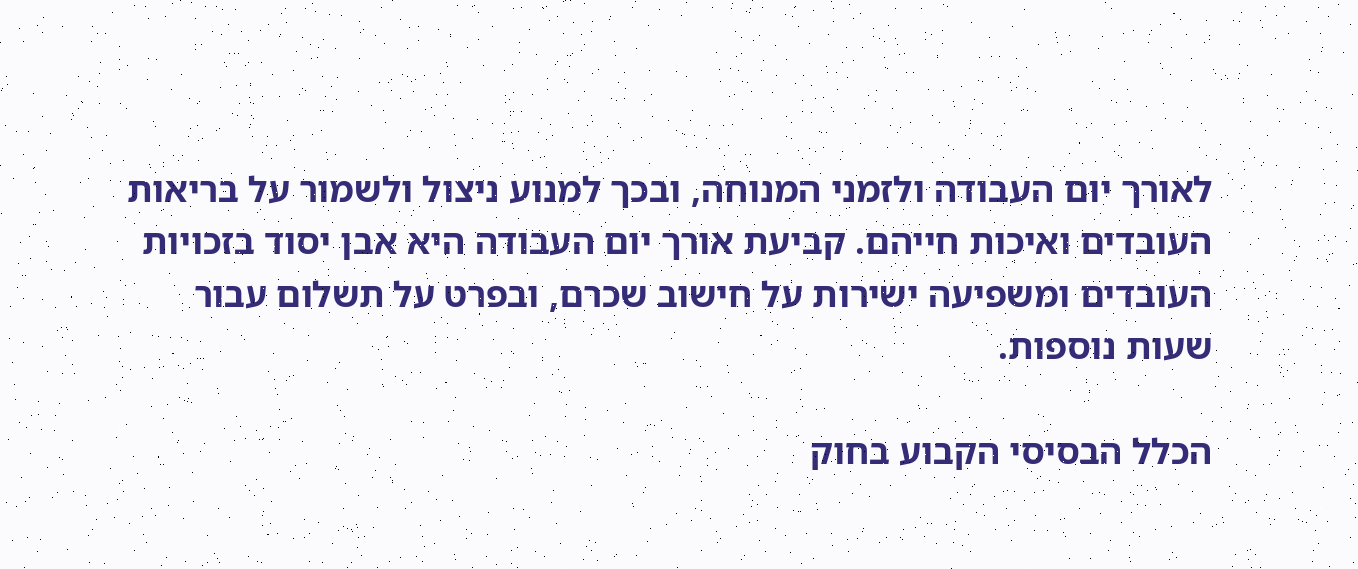לאורך יום העבודה ולזמני המנוחה, ובכך למנוע ניצול ולשמור על בריאות העובדים ואיכות חייהם. קביעת אורך יום העבודה היא אבן יסוד בזכויות העובדים ומשפיעה ישירות על חישוב שכרם, ובפרט על תשלום עבור שעות נוספות.

הכלל הבסיסי הקבוע בחוק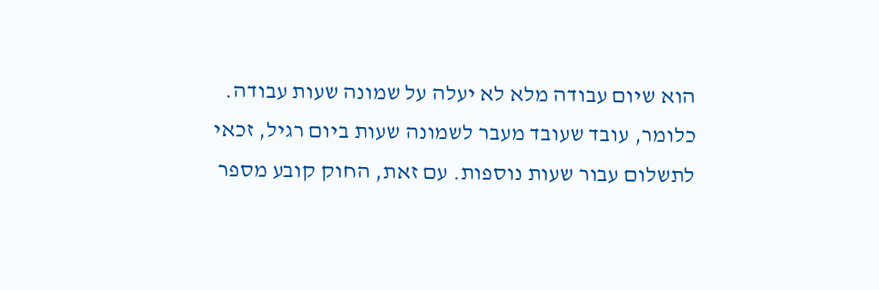הוא שיום עבודה מלא לא יעלה על שמונה שעות עבודה. כלומר, עובד שעובד מעבר לשמונה שעות ביום רגיל, זכאי לתשלום עבור שעות נוספות. עם זאת, החוק קובע מספר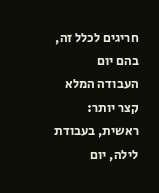חריגים לכלל זה, בהם יום העבודה המלא קצר יותר:
ראשית, בעבודת לילה, יום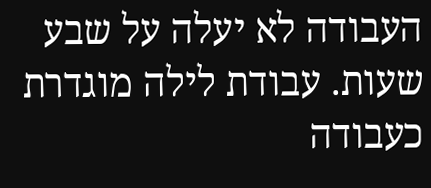העבודה לא יעלה על שבע שעות. עבודת לילה מוגדרת כעבודה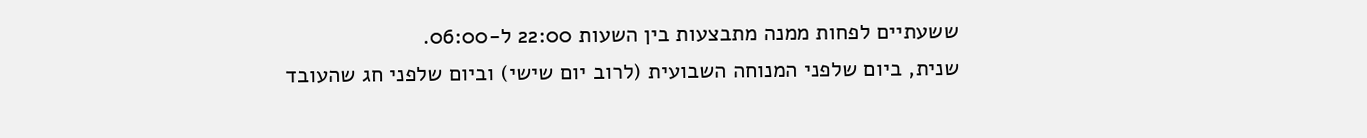ששעתיים לפחות ממנה מתבצעות בין השעות 22:00 ל-06:00.
שנית, ביום שלפני המנוחה השבועית (לרוב יום שישי) וביום שלפני חג שהעובד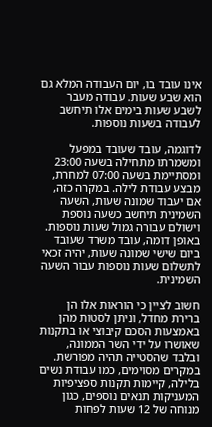אינו עובד בו, יום העבודה המלא גם הוא שבע שעות. עבודה מעבר לשבע שעות בימים אלו תיחשב לעבודה בשעות נוספות.

לדוגמה, עובד שעובד במפעל ומשמרתו מתחילה בשעה 23:00 ומסתיימת בשעה 07:00 למחרת, מבצע עבודת לילה. במקרה כזה, אם יעבוד שמונה שעות, השעה השמינית תיחשב כשעה נוספת וישולם עבורה גמול שעות נוספות. באופן דומה, עובד משרד שעובד ביום שישי שמונה שעות, יהיה זכאי לתשלום שעות נוספות עבור השעה השמינית.

חשוב לציין כי הוראות אלו הן ברירת מחדל, וניתן לסטות מהן באמצעות הסכם קיבוצי או בתקנות שאושרו על ידי השר הממונה, ובלבד שהסטייה תהיה מפורשת. במקרים מסוימים, כמו עבודת נשים בלילה, קיימות תקנות ספציפיות המעניקות תנאים נוספים, כגון מנוחה של 12 שעות לפחות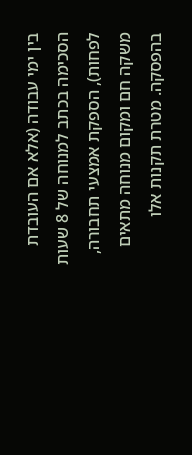בין ימי עבודה (אלא אם העובדת הסכימה בכתב למנוחה של 8 שעות לפחות), הספקת אמצעי תחבורה, משקה חם ומקום מנוחה מתאים בהפסקה. מטרת תקנות אלו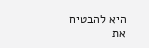היא להבטיח את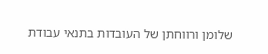שלומן ורווחתן של העובדות בתנאי עבודת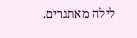לילה מאתגרים.